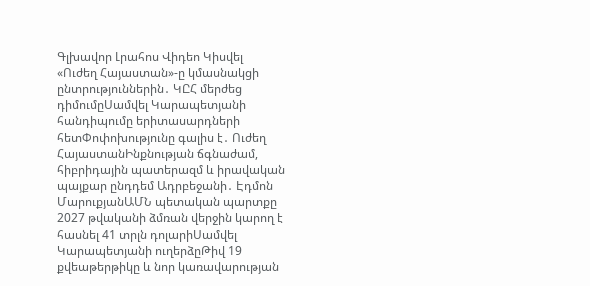Գլխավոր Լրահոս Վիդեո Կիսվել
«Ուժեղ Հայաստան»-ը կմասնակցի ընտրություններին․ ԿԸՀ մերժեց դիմումըՍամվել Կարապետյանի հանդիպումը երիտասարդների հետՓոփոխությունը գալիս է․ Ուժեղ ՀայաստանԻնքնության ճգնաժամ, հիբրիդային պատերազմ և իրավական պայքար ընդդեմ Ադրբեջանի․ Էդմոն ՄարուքյանԱՄՆ պետական պարտքը 2027 թվականի ձմռան վերջին կարող է հասնել 41 տրլն դոլարիՍամվել Կարապետյանի ուղերձըԹիվ 19 քվեաթերթիկը և նոր կառավարության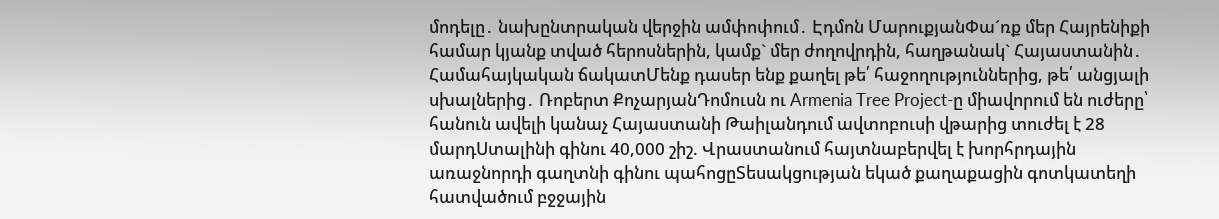մոդելը․ նախընտրական վերջին ամփոփում․ Էդմոն ՄարուքյանՓա´ռք մեր Հայրենիքի համար կյանք տված հերոսներին, կամք` մեր ժողովրդին, հաղթանակ` Հայաստանին․ Համահայկական ճակատՄենք դասեր ենք քաղել թե՛ հաջողություններից, թե՛ անցյալի սխալներից․ Ռոբերտ ՔոչարյանԴոմուսն ու Armenia Tree Project-ը միավորում են ուժերը՝ հանուն ավելի կանաչ Հայաստանի Թաիլանդում ավտոբուսի վթարից տուժել է 28 մարդՍտալինի գինու 40,000 շիշ. Վրաստանում հայտնաբերվել է խորհրդային առաջնորդի գաղտնի գինու պահոցըՏեսակցության եկած քաղաքացին գոտկատեղի հատվածում բջջային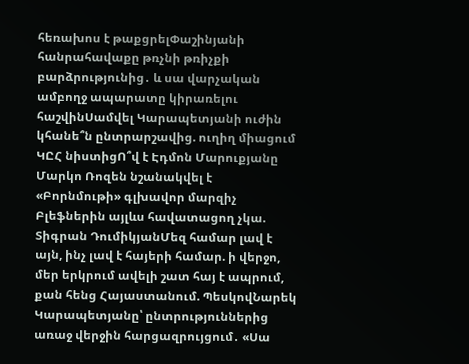հեռախոս է թաքցրելՓաշինյանի հանրահավաքը թռչնի թռիչքի բարձրությունից․ և սա վարչական ամբողջ ապարատը կիրառելու հաշվինՍամվել Կարապետյանի ուժին կհանե՞ն ընտրարշավից. ուղիղ միացում ԿԸՀ նիստիցՈ՞վ է Էդմոն Մարուքյանը Մարկո Ռոզեն նշանակվել է «Բորնմութի» գլխավոր մարզիչ Բլեֆներին այլևս հավատացող չկա. Տիգրան ԴումիկյանՄեզ համար լավ է այն, ինչ լավ է հայերի համար. ի վերջո, մեր երկրում ավելի շատ հայ է ապրում, քան հենց Հայաստանում. ՊեսկովՆարեկ Կարապետյանը՝ ընտրություններից առաջ վերջին հարցազրույցում․ «Սա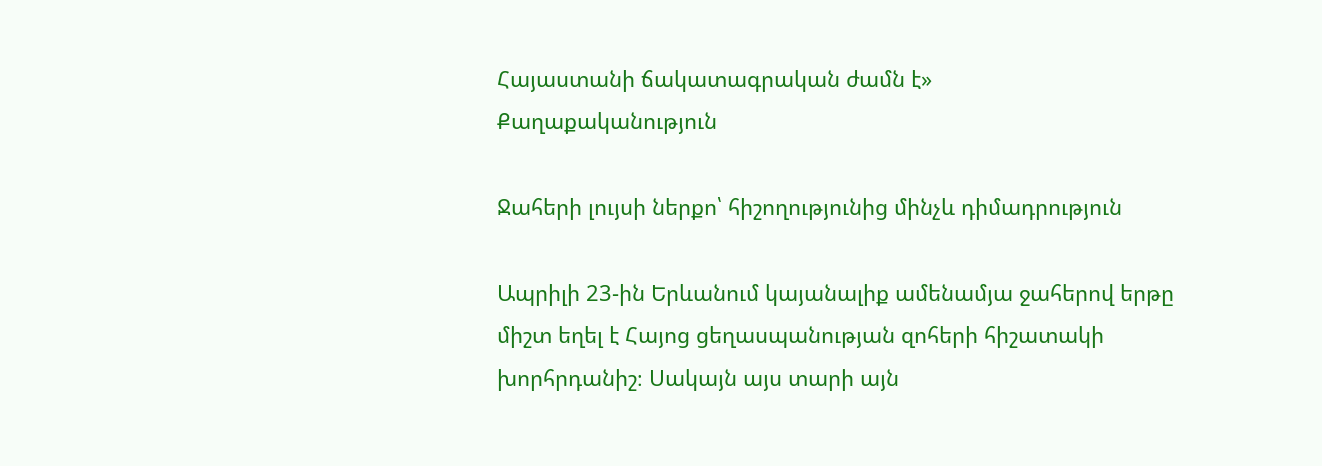Հայաստանի ճակատագրական ժամն է»
Քաղաքականություն

Ջահերի լույսի ներքո՝ հիշողությունից մինչև դիմադրություն

Ապրիլի 23-ին Երևանում կայանալիք ամենամյա ջահերով երթը միշտ եղել է Հայոց ցեղասպանության զոհերի հիշատակի խորհրդանիշ։ Սակայն այս տարի այն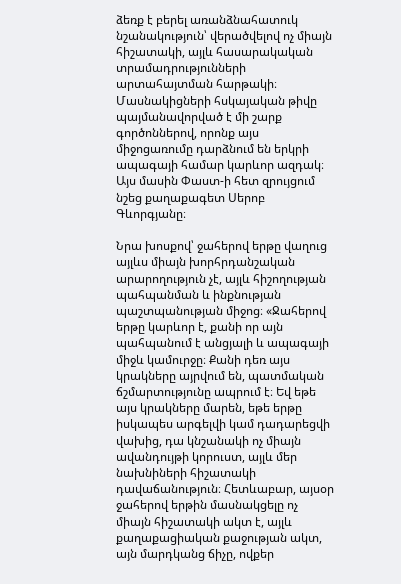ձեռք է բերել առանձնահատուկ նշանակություն՝ վերածվելով ոչ միայն հիշատակի, այլև հասարակական տրամադրությունների արտահայտման հարթակի։ Մասնակիցների հսկայական թիվը պայմանավորված է մի շարք գործոններով, որոնք այս միջոցառումը դարձնում են երկրի ապագայի համար կարևոր ազդակ։ Այս մասին Փաստ-ի հետ զրույցում նշեց քաղաքագետ Սերոբ Գևորգյանը։

Նրա խոսքով՝ ջահերով երթը վաղուց այլևս միայն խորհրդանշական արարողություն չէ, այլև հիշողության պահպանման և ինքնության պաշտպանության միջոց։ «Ջահերով երթը կարևոր է, քանի որ այն պահպանում է անցյալի և ապագայի միջև կամուրջը։ Քանի դեռ այս կրակները այրվում են, պատմական ճշմարտությունը ապրում է։ Եվ եթե այս կրակները մարեն, եթե երթը իսկապես արգելվի կամ դադարեցվի վախից, դա կնշանակի ոչ միայն ավանդույթի կորուստ, այլև մեր նախնիների հիշատակի դավաճանություն։ Հետևաբար, այսօր ջահերով երթին մասնակցելը ոչ միայն հիշատակի ակտ է, այլև քաղաքացիական քաջության ակտ, այն մարդկանց ճիչը, ովքեր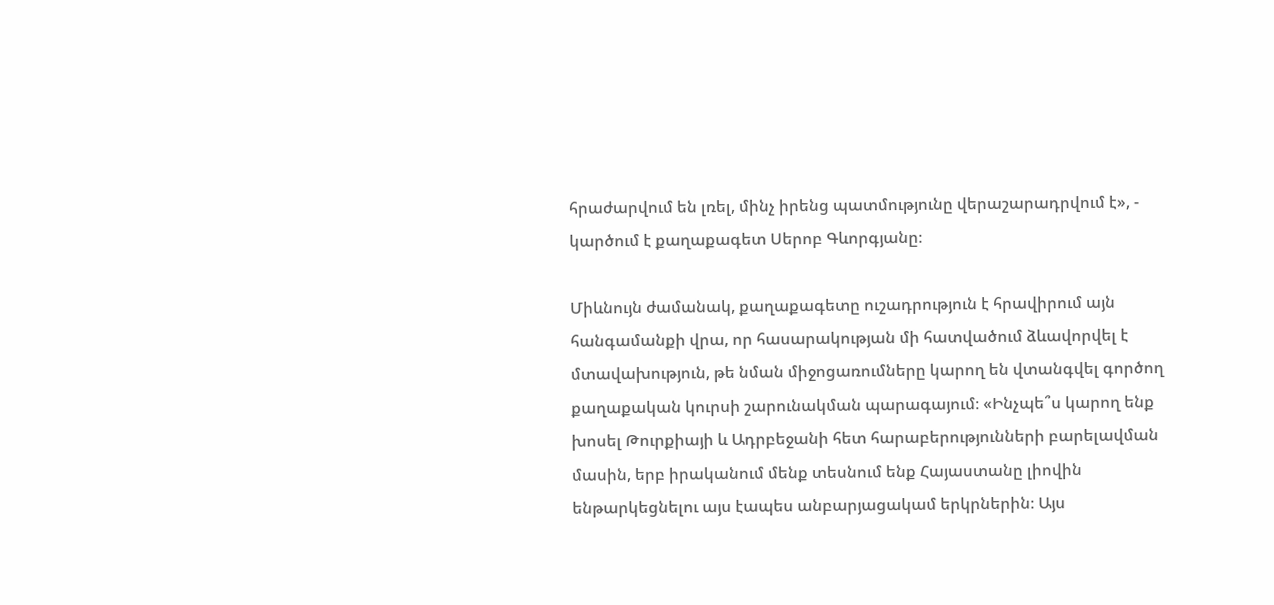հրաժարվում են լռել, մինչ իրենց պատմությունը վերաշարադրվում է», - կարծում է քաղաքագետ Սերոբ Գևորգյանը։

Միևնույն ժամանակ, քաղաքագետը ուշադրություն է հրավիրում այն հանգամանքի վրա, որ հասարակության մի հատվածում ձևավորվել է մտավախություն, թե նման միջոցառումները կարող են վտանգվել գործող քաղաքական կուրսի շարունակման պարագայում։ «Ինչպե՞ս կարող ենք խոսել Թուրքիայի և Ադրբեջանի հետ հարաբերությունների բարելավման մասին, երբ իրականում մենք տեսնում ենք Հայաստանը լիովին ենթարկեցնելու այս էապես անբարյացակամ երկրներին։ Այս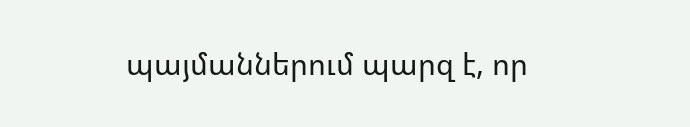պայմաններում պարզ է, որ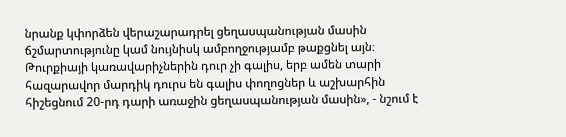նրանք կփորձեն վերաշարադրել ցեղասպանության մասին ճշմարտությունը կամ նույնիսկ ամբողջությամբ թաքցնել այն։ Թուրքիայի կառավարիչներին դուր չի գալիս, երբ ամեն տարի հազարավոր մարդիկ դուրս են գալիս փողոցներ և աշխարհին հիշեցնում 20-րդ դարի առաջին ցեղասպանության մասին», - նշում է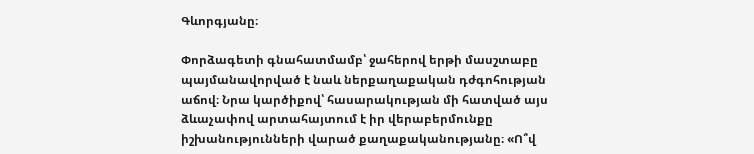Գևորգյանը։

Փորձագետի գնահատմամբ՝ ջահերով երթի մասշտաբը պայմանավորված է նաև ներքաղաքական դժգոհության աճով։ Նրա կարծիքով՝ հասարակության մի հատված այս ձևաչափով արտահայտում է իր վերաբերմունքը իշխանությունների վարած քաղաքականությանը։ «Ո՞վ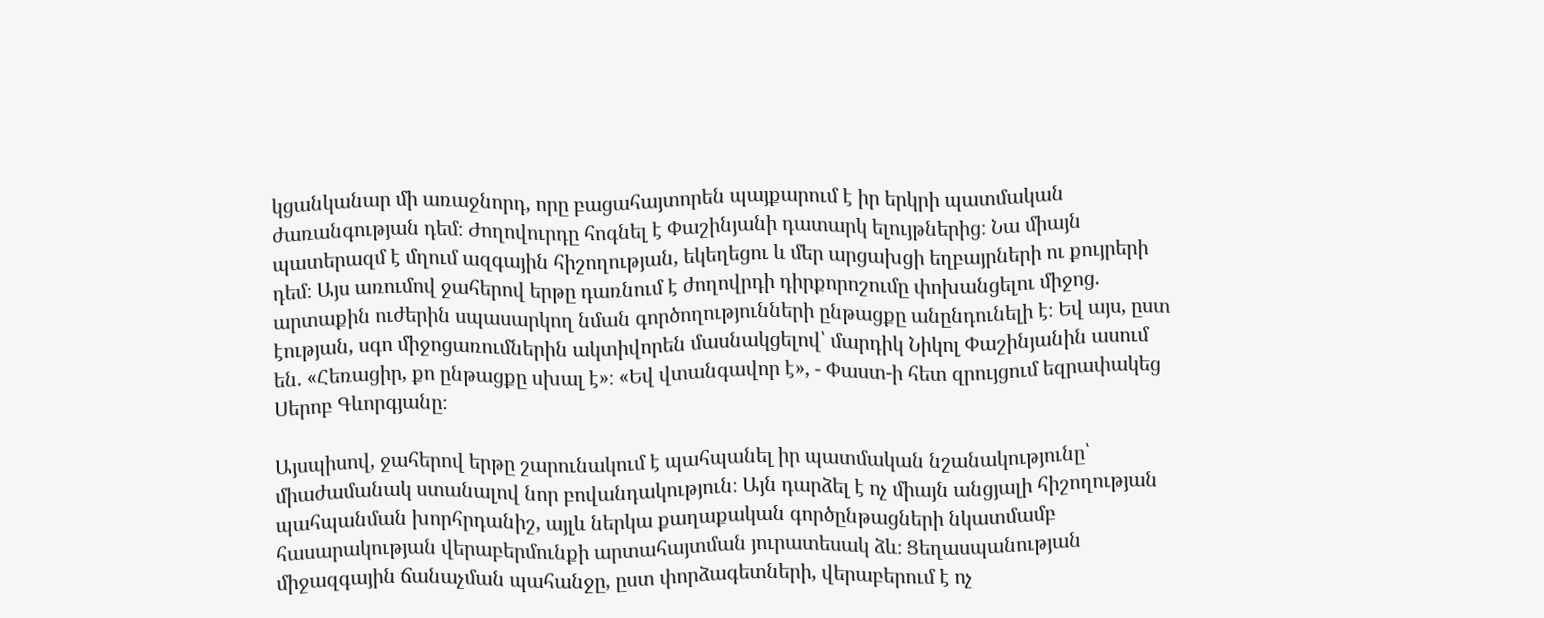կցանկանար մի առաջնորդ, որը բացահայտորեն պայքարում է իր երկրի պատմական ժառանգության դեմ։ Ժողովուրդը հոգնել է Փաշինյանի դատարկ ելույթներից։ Նա միայն պատերազմ է մղում ազգային հիշողության, եկեղեցու և մեր արցախցի եղբայրների ու քույրերի դեմ։ Այս առումով ջահերով երթը դառնում է ժողովրդի դիրքորոշումը փոխանցելու միջոց. արտաքին ուժերին սպասարկող նման գործողությունների ընթացքը անընդունելի է։ Եվ այս, ըստ էության, սգո միջոցառումներին ակտիվորեն մասնակցելով՝ մարդիկ Նիկոլ Փաշինյանին ասում են. «Հեռացիր, քո ընթացքը սխալ է»։ «Եվ վտանգավոր է», - Փաստ-ի հետ զրույցում եզրափակեց Սերոբ Գևորգյանը։

Այսպիսով, ջահերով երթը շարունակում է պահպանել իր պատմական նշանակությունը՝ միաժամանակ ստանալով նոր բովանդակություն։ Այն դարձել է ոչ միայն անցյալի հիշողության պահպանման խորհրդանիշ, այլև ներկա քաղաքական գործընթացների նկատմամբ հասարակության վերաբերմունքի արտահայտման յուրատեսակ ձև։ Ցեղասպանության միջազգային ճանաչման պահանջը, ըստ փորձագետների, վերաբերում է ոչ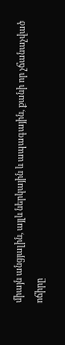միայն անցյալին, այլև ներկային և ապագային, քանի որ չճանաչված ոճիրը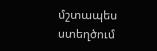մշտապես ստեղծում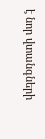է նոր վտանգների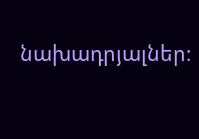նախադրյալներ։